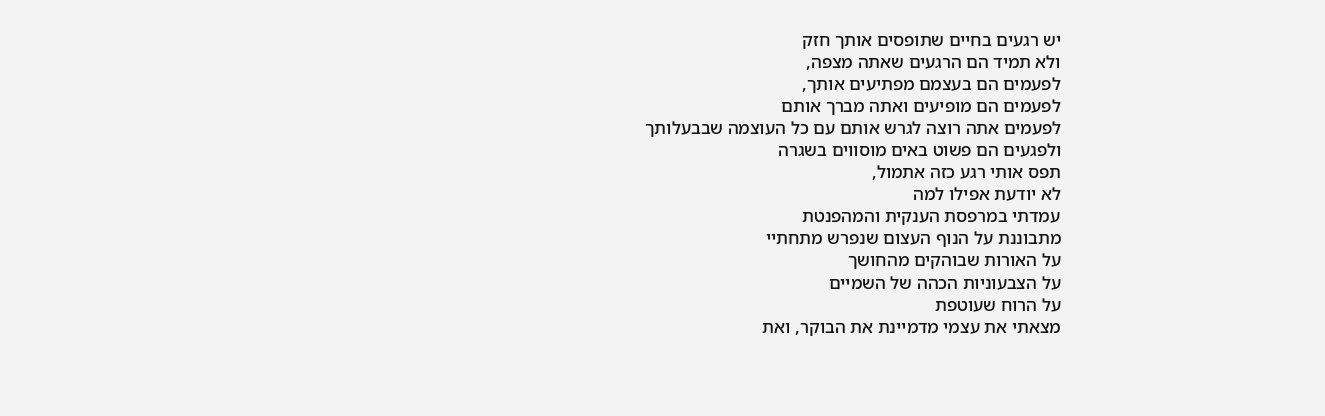יש רגעים בחיים שתופסים אותך חזק
ולא תמיד הם הרגעים שאתה מצפה,
לפעמים הם בעצמם מפתיעים אותך,
לפעמים הם מופיעים ואתה מברך אותם
לפעמים אתה רוצה לגרש אותם עם כל העוצמה שבבעלותך
ולפגעים הם פשוט באים מוסווים בשגרה
תפס אותי רגע כזה אתמול,
לא יודעת אפילו למה
עמדתי במרפסת הענקית והמהפנטת
מתבוננת על הנוף העצום שנפרש מתחתיי
על האורות שבוהקים מהחושך
על הצבעוניות הכהה של השמיים
על הרוח שעוטפת
מצאתי את עצמי מדמיינת את הבוקר, ואת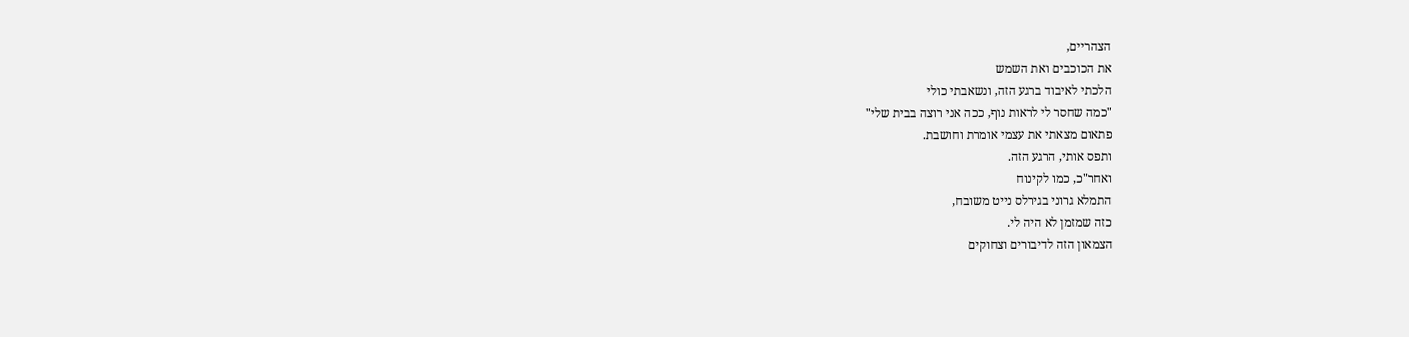הצהריים,
את הכוכבים ואת השמש
הלכתי לאיבוד ברגע הזה, ונשאבתי כולי
"כמה שחסר לי לראות נוף, ככה אני רוצה בבית שלי"
פתאום מצאתי את עצמי אומרת וחושבת.
ותפס אותי, הרגע הזה.
ואחר"כ, כמו לקינוח
התמלא גרוני בגירלס נייט משובח,
כזה שמזמן לא היה לי.
הצמאון הזה לדיבורים וצחוקים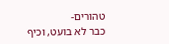טהורים-
כבר לא בועט, וכיף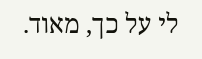לי על כך, מאוד.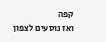קפה
ואז נוסעים לצפון